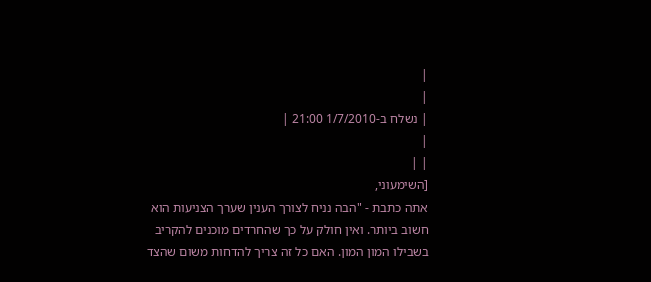|
|
| נשלח ב-1/7/2010 21:00 |
|
| |
[השימעוני,
אתה כתבת - "הבה נניח לצורך הענין שערך הצניעות הוא חשוב ביותר. ואין חולק על כך שהחרדים מוכנים להקריב בשבילו המון המון. האם כל זה צריך להדחות משום שהצד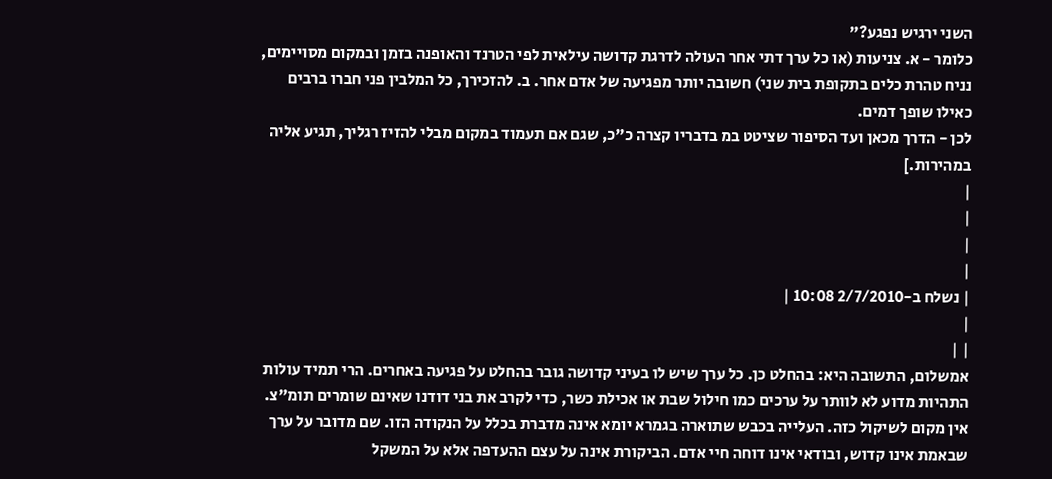השני ירגיש נפגע?"
כלומר - א. צניעות (או כל ערך דתי אחר העולה לדרגת קדושה עילאית לפי הטרנד והאופנה בזמן ובמקום מסויימים, נניח טהרת כלים בתקופת בית שני) חשובה יותר מפגיעה של אדם אחר. ב. להזכירך, כל המלבין פני חברו ברבים כאילו שופך דמים.
לכן - הדרך מכאן ועד הסיפור שציטט במ בדבריו קצרה כ"כ, שגם אם תעמוד במקום מבלי להזיז רגליך, תגיע אליה במהירות.]
|
|
|
|
| נשלח ב-2/7/2010 10:08 |
|
| |
אמשלום, התשובה היא: בהחלט כן. כל ערך שיש לו בעיני קדושה גובר בהחלט על פגיעה באחרים. הרי תמיד עולות התהיות מדוע לא לוותר על ערכים כמו חילול שבת או אכילת כשר, כדי לקרב את בני דודנו שאינם שומרים תומ"צ. אין מקום לשיקול כזה. העלייה בכבש שתוארה בגמרא יומא אינה מדברת בכלל על הנקודה הזו. שם מדובר על ערך שבאמת אינו קדוש, ובודאי אינו דוחה חיי אדם. הביקורת אינה על עצם ההעדפה אלא על המשקל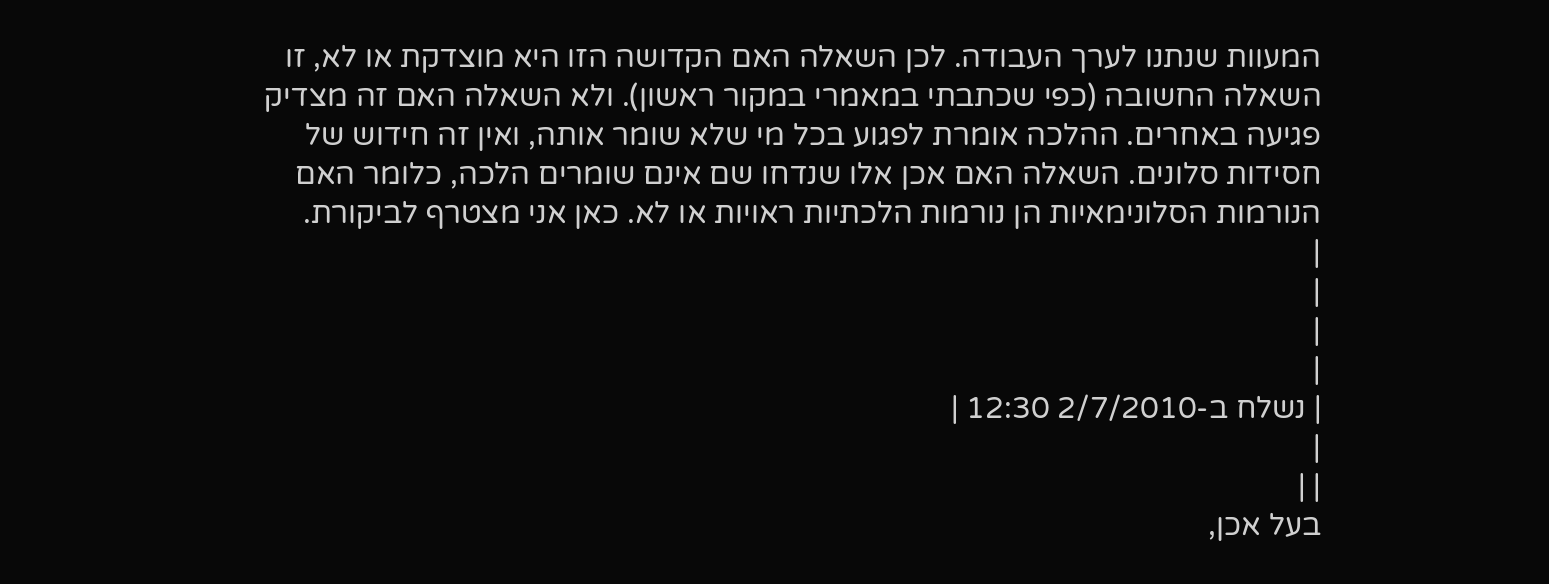המעוות שנתנו לערך העבודה. לכן השאלה האם הקדושה הזו היא מוצדקת או לא, זו השאלה החשובה (כפי שכתבתי במאמרי במקור ראשון). ולא השאלה האם זה מצדיק פגיעה באחרים. ההלכה אומרת לפגוע בכל מי שלא שומר אותה, ואין זה חידוש של חסידות סלונים. השאלה האם אכן אלו שנדחו שם אינם שומרים הלכה, כלומר האם הנורמות הסלונימאיות הן נורמות הלכתיות ראויות או לא. כאן אני מצטרף לביקורת.
|
|
|
|
| נשלח ב-2/7/2010 12:30 |
|
| |
בעל אכן,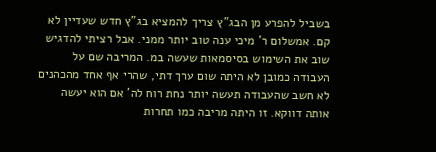בשביל להפרע מן הבג"ץ צריך להמציא בג"ץ חדש שעדיין לא קם. אמשלום ר' מיכי ענה טוב יותר ממני. אבל רציתי להדגיש שוב את השימוש בסיסמאות שעשה במ. המריבה שם על העבודה כמובן לא היתה שום ערך דתי, שהרי אף אחד מהכהנים לא חשב שהעבודה תעשה יותר נחת רוח לה' אם הוא יעשה אותה דווקא. זו היתה מריבה כמו תחרות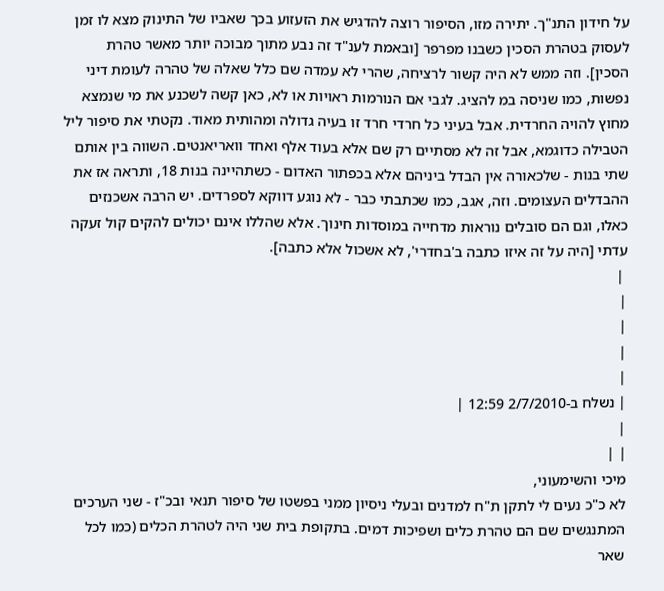על חידון התנ"ך. יתירה מזו, הסיפור רוצה להדגיש את הזעזוע בכך שאביו של התינוק מצא לו זמן לעסוק בטהרת הסכין כשבנו מפרפר [ובאמת לענ"ד זה נבע מתוך מבוכה יותר מאשר טהרת הסכין]. וזה ממש לא היה קשור לרציחה, שהרי לא עמדה שם כלל שאלה של טהרה לעומת דיני נפשות, כמו שניסה במ להציג. לגבי אם הנורמות ראויות או לא, כאן קשה לשכנע את מי שנמצא מחוץ להויה החרדית. אבל בעיני כל חרדי חרד זו בעיה גדולה ומהותית מאוד. נקטתי את סיפור ליל הטבילה כדוגמא, אבל זה לא מסתיים רק שם אלא בעוד אלף ואחד וואריאנטים. השווה בין אותם שתי בנות - שלכאורה אין הבדל ביניהם אלא בכפתור האדום - כשתהיינה בנות 18, ותראה אז את ההבדלים העצומים. וזה, אגב, כמו שכתבתי כבר - לא נוגע דווקא לספרדים. יש הרבה אשכנזים כאלו, וגם הם סובלים נוראות מדחייה במוסדות חינוך. אלא שהללו אינם יכולים להקים קול זעקה עדתי [היה על זה איזו כתבה ב'בחדרי', לא אשכול אלא כתבה].
 |
|
|
|
|
| נשלח ב-2/7/2010 12:59 |
|
| |
מיכי והשימעוני,
לא כ"כ נעים לי לתקן ת"ח למדנים ובעלי ניסיון ממני בפשטו של סיפור תנאי ובכ"ז - שני הערכים המתנגשים שם הם טהרת כלים ושפיכות דמים. בתקופת בית שני היה לטהרת הכלים (כמו לכל שאר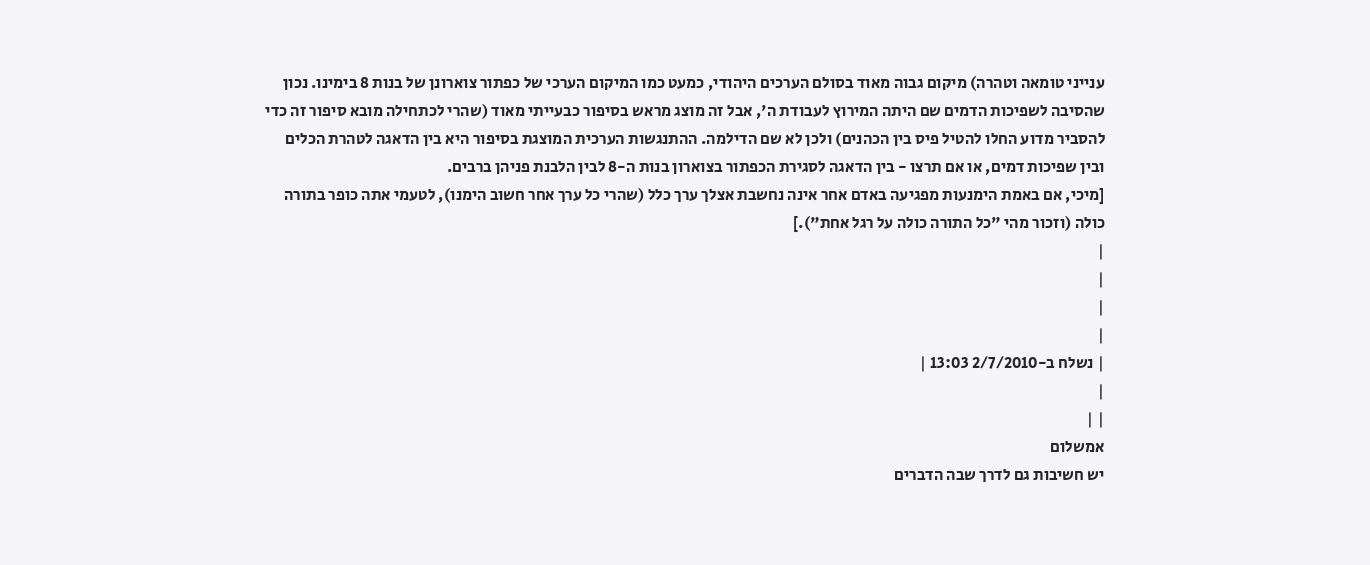ענייני טומאה וטהרה) מיקום גבוה מאוד בסולם הערכים היהודי, כמעט כמו המיקום הערכי של כפתור צוארונן של בנות 8 בימינו. נכון שהסיבה לשפיכות הדמים שם היתה המירוץ לעבודת ה', אבל זה מוצג מראש בסיפור כבעייתי מאוד (שהרי לכתחילה מובא סיפור זה כדי להסביר מדוע החלו להטיל פיס בין הכהנים) ולכן לא שם הדילמה. ההתנגשות הערכית המוצגת בסיפור היא בין הדאגה לטהרת הכלים ובין שפיכות דמים, או אם תרצו - בין הדאגה לסגירת הכפתור בצוארון בנות ה-8 לבין הלבנת פניהן ברבים.
[מיכי, אם באמת הימנעות מפגיעה באדם אחר אינה נחשבת אצלך ערך כלל (שהרי כל ערך אחר חשוב הימנו), לטעמי אתה כופר בתורה כולה (וזכור מהי "כל התורה כולה על רגל אחת").]
|
|
|
|
| נשלח ב-2/7/2010 13:03 |
|
| |
אמשלום
יש חשיבות גם לדרך שבה הדברים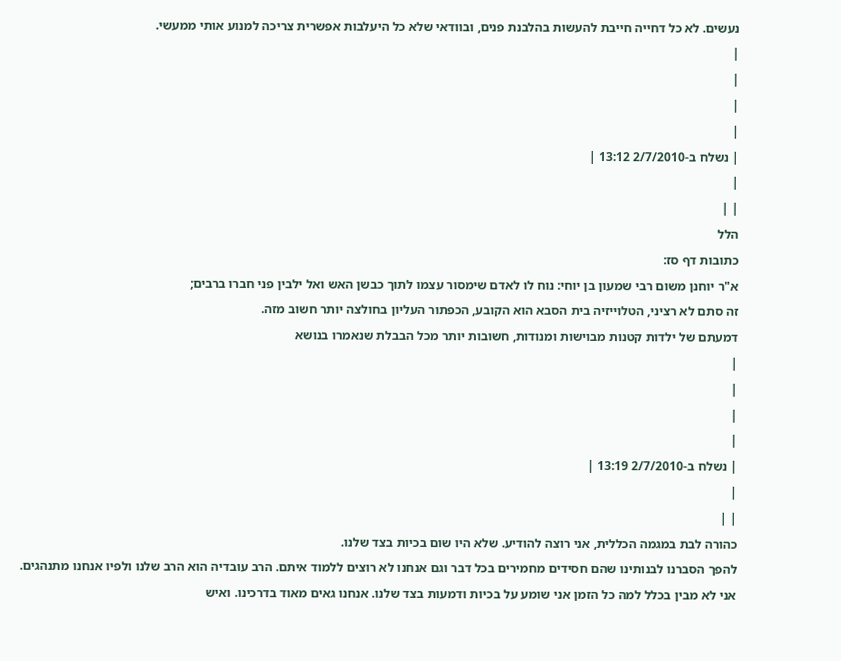נעשים. לא כל דחייה חייבת להעשות בהלבנת פנים, ובוודאי שלא כל היעלבות אפשרית צריכה למנוע אותי ממעשי.
|
|
|
|
| נשלח ב-2/7/2010 13:12 |
|
| |
הלל
כתובות דף סז:
א"ר יוחנן משום רבי שמעון בן יוחי: נוח לו לאדם שימסור עצמו לתוך כבשן האש ואל ילבין פני חברו ברבים;
זה סתם לא רציני, הטלוייזיה בית הסבא הוא הקובע, הכפתור העליון בחולצה יותר חשוב מזה.
דמעתם של ילדות קטנות מבוישות ומנודות, חשובות יותר מכל הבבלת שנאמרו בנושא
|
|
|
|
| נשלח ב-2/7/2010 13:19 |
|
| |
כהורה לבת במגמה הכללית, אני רוצה להודיע. שלא היו שום בכיות בצד שלנו.
להפך הסברנו לבנותינו שהם חסידים מחמירים בכל דבר וגם אנחנו לא רוצים ללמוד איתם. הרב עובדיה הוא הרב שלנו ולפיו אנחנו מתנהגים.
אני לא מבין בכלל למה כל הזמן אני שומע על בכיות ודמעות בצד שלנו. אנחנו גאים מאוד בדרכינו. ואיש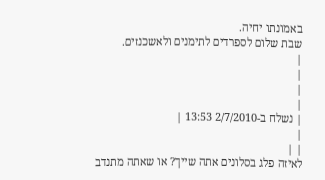באמונתו יחיה.
שבת שלום לספרדים לתימנים ולאשכנזים.
|
|
|
|
| נשלח ב-2/7/2010 13:53 |
|
| |
לאיזה פלג בסלונים אתה שייך? או שאתה מתנדב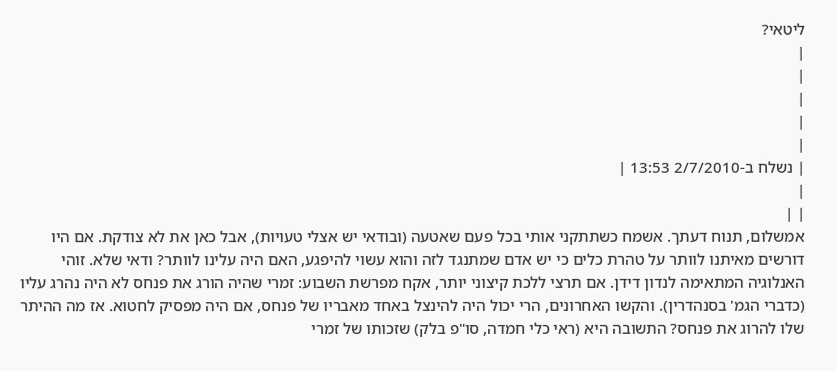ליטאי?
|
|
|
|
|
| נשלח ב-2/7/2010 13:53 |
|
| |
אמשלום, תנוח דעתך. אשמח כשתתקני אותי בכל פעם שאטעה (ובודאי יש אצלי טעויות), אבל כאן את לא צודקת. אם היו דורשים מאיתנו לוותר על טהרת כלים כי יש אדם שמתנגד לזה והוא עשוי להיפגע, האם היה עלינו לוותר? ודאי שלא. זוהי האנלוגיה המתאימה לנדון דידן. אם תרצי ללכת קיצוני יותר, אקח מפרשת השבוע: זמרי שהיה הורג את פנחס לא היה נהרג עליו (כדברי הגמ' בסנהדרין). והקשו האחרונים, הרי יכול היה להינצל באחד מאבריו של פנחס, אם היה מפסיק לחטוא. אז מה ההיתר שלו להרוג את פנחס? התשובה היא (ראי כלי חמדה, סו"פ בלק) שזכותו של זמרי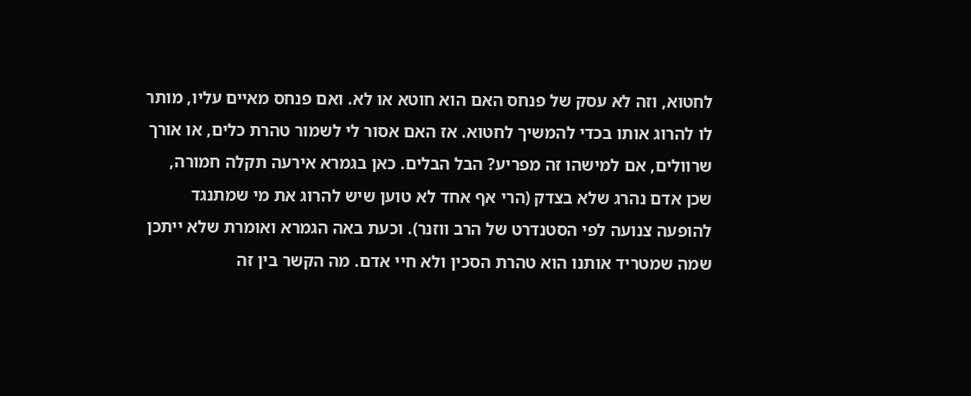לחטוא, וזה לא עסק של פנחס האם הוא חוטא או לא. ואם פנחס מאיים עליו, מותר לו להרוג אותו בכדי להמשיך לחטוא. אז האם אסור לי לשמור טהרת כלים, או אורך שרוולים, אם למישהו זה מפריע? הבל הבלים. כאן בגמרא אירעה תקלה חמורה, שכן אדם נהרג שלא בצדק (הרי אף אחד לא טוען שיש להרוג את מי שמתנגד להופעה צנועה לפי הסטנדרט של הרב ווזנר). וכעת באה הגמרא ואומרת שלא ייתכן שמה שמטריד אותנו הוא טהרת הסכין ולא חיי אדם. מה הקשר בין זה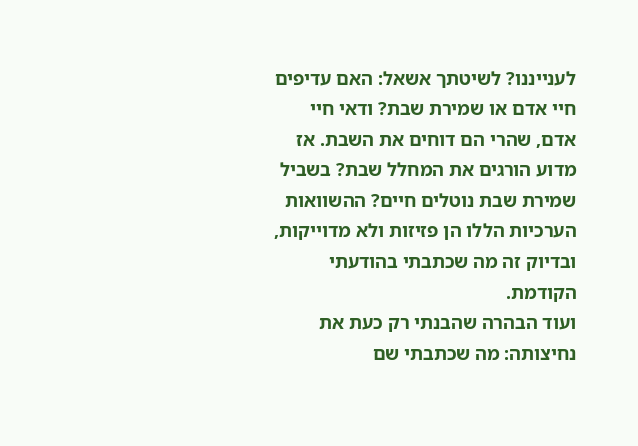לענייננו? לשיטתך אשאל: האם עדיפים חיי אדם או שמירת שבת? ודאי חיי אדם, שהרי הם דוחים את השבת. אז מדוע הורגים את המחלל שבת? בשביל שמירת שבת נוטלים חיים? ההשוואות הערכיות הללו הן פזיזות ולא מדוייקות, ובדיוק זה מה שכתבתי בהודעתי הקודמת.
ועוד הבהרה שהבנתי רק כעת את נחיצותה: מה שכתבתי שם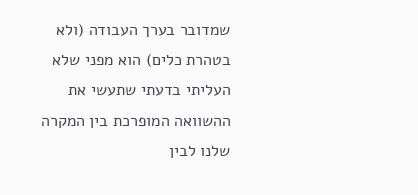שמדובר בערך העבודה (ולא בטהרת כלים) הוא מפני שלא העליתי בדעתי שתעשי את ההשוואה המופרכת בין המקרה שלנו לבין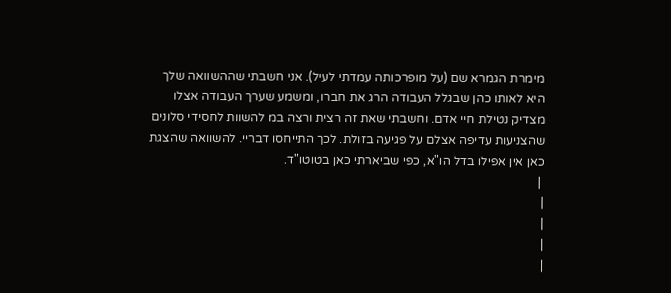מימרת הגמרא שם (על מופרכותה עמדתי לעיל). אני חשבתי שההשוואה שלך היא לאותו כהן שבגלל העבודה הרג את חברו, ומשמע שערך העבודה אצלו מצדיק נטילת חיי אדם. וחשבתי שאת זה רצית ורצה במ להשוות לחסידי סלונים שהצניעות עדיפה אצלם על פגיעה בזולת. לכך התייחסו דבריי. להשוואה שהצגת כאן אין אפילו בדל הו"א, כפי שביארתי כאן בטוטו"ד.
 |
|
|
|
|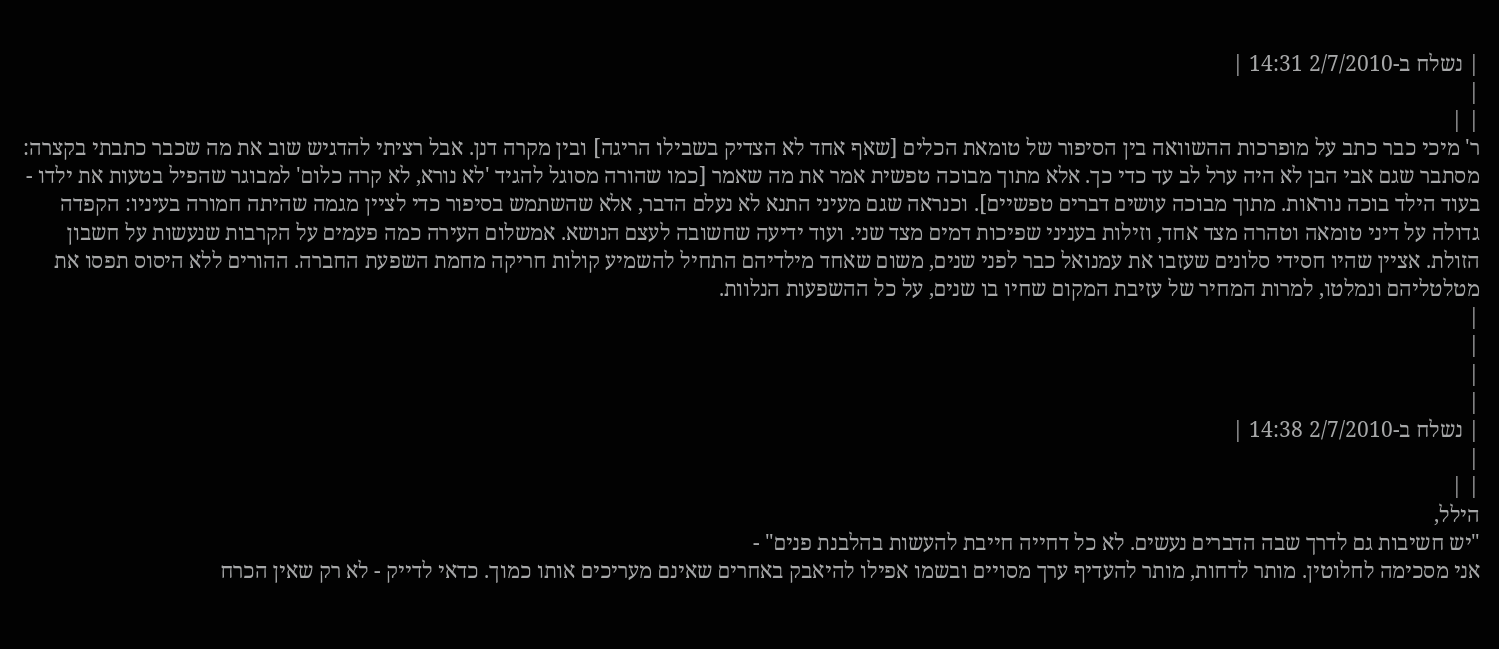| נשלח ב-2/7/2010 14:31 |
|
| |
ר' מיכי כבר כתב על מופרכות ההשוואה בין הסיפור של טומאת הכלים [שאף אחד לא הצדיק בשבילו הריגה] ובין מקרה דנן. אבל רציתי להדגיש שוב את מה שכבר כתבתי בקצרה: מסתבר שגם אבי הבן לא היה ערל לב עד כדי כך. אלא מתוך מבוכה טפשית אמר את מה שאמר [כמו שהורה מסוגל להגיד 'לא נורא, לא קרה כלום' למבוגר שהפיל בטעות את ילדו - בעוד הילד בוכה נוראות. מתוך מבוכה עושים דברים טפשיים]. וכנראה שגם מעיני התנא לא נעלם הדבר, אלא שהשתמש בסיפור כדי לציין מגמה שהיתה חמורה בעיניו: הקפדה גדולה על דיני טומאה וטהרה מצד אחד, וזילות בעניני שפיכות דמים מצד שני. ועוד ידיעה שחשובה לעצם הנושא. אמשלום העירה כמה פעמים על הקרבות שנעשות על חשבון הזולת. אציין שהיו חסידי סלונים שעזבו את עמנואל כבר לפני שנים, משום שאחד מילדיהם התחיל להשמיע קולות חריקה מחמת השפעת החברה. ההורים ללא היסוס תפסו את מטלטליהם ונמלטו, למרות המחיר של עזיבת המקום שחיו בו שנים, על כל ההשפעות הנלוות.
|
|
|
|
| נשלח ב-2/7/2010 14:38 |
|
| |
הילל,
"יש חשיבות גם לדרך שבה הדברים נעשים. לא כל דחייה חייבת להעשות בהלבנת פנים" -
אני מסכימה לחלוטין. מותר לדחות, מותר להעדיף ערך מסויים ובשמו אפילו להיאבק באחרים שאינם מעריכים אותו כמוך. כדאי לדייק - לא רק שאין הכרח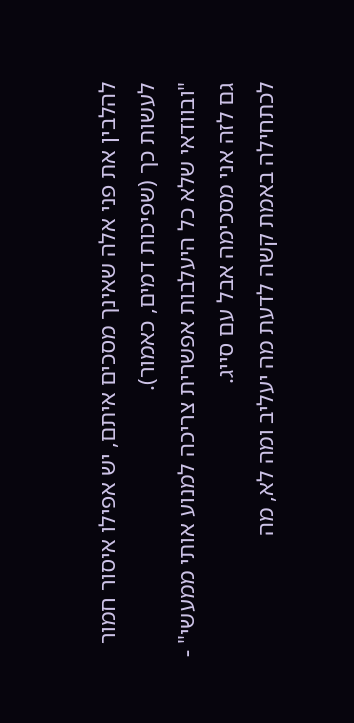להלבין את פני אלה שאינך מסכים איתם, יש אפילו איסור חמור לעשות כך (שפיכות דמים, כאמור).
"ובוודאי שלא כל היעלבות אפשרית צריכה למנוע אותי ממעשי" -
גם לזה אני מסכימה אבל עם סייג.
לכתחילה באמת קשה לדעת מה יעליב ומה לא, מה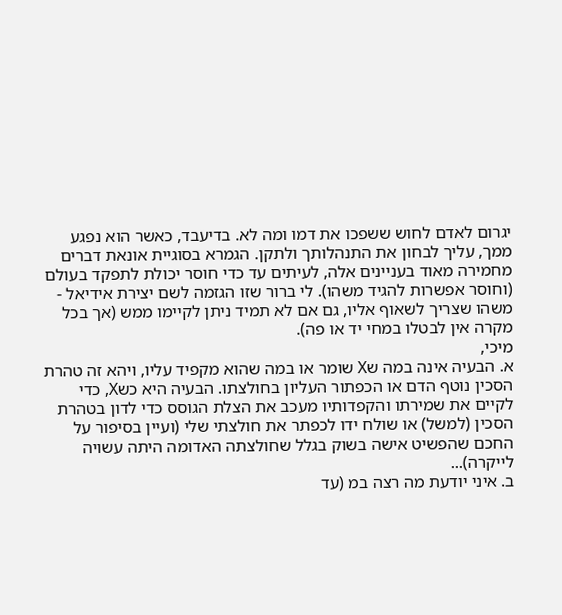יגרום לאדם לחוש ששפכו את דמו ומה לא. בדיעבד, כאשר הוא נפגע ממך, עליך לבחון את התנהלותך ולתקן. הגמרא בסוגיית אונאת דברים מחמירה מאוד בעניינים אלה, לעיתים עד כדי חוסר יכולת לתפקד בעולם (וחוסר אפשרות להגיד משהו). לי ברור שזו הגזמה לשם יצירת אידיאל - משהו שצריך לשאוף אליו, גם אם לא תמיד ניתן לקיימו ממש (אך בכל מקרה אין לבטלו במחי יד או פה).
מיכי,
א. הבעיה אינה במה שX שומר או במה שהוא מקפיד עליו, ויהא זה טהרת הסכין נוטף הדם או הכפתור העליון בחולצתו. הבעיה היא כשX, כדי לקיים את שמירתו והקפדותיו מעכב את הצלת הגוסס כדי לדון בטהרת הסכין (למשל) או שולח ידו לכפתר את חולצתי שלי (ועיין בסיפור על החכם שהפשיט אישה בשוק בגלל שחולצתה האדומה היתה עשויה לייקרה)...
ב. איני יודעת מה רצה במ (עד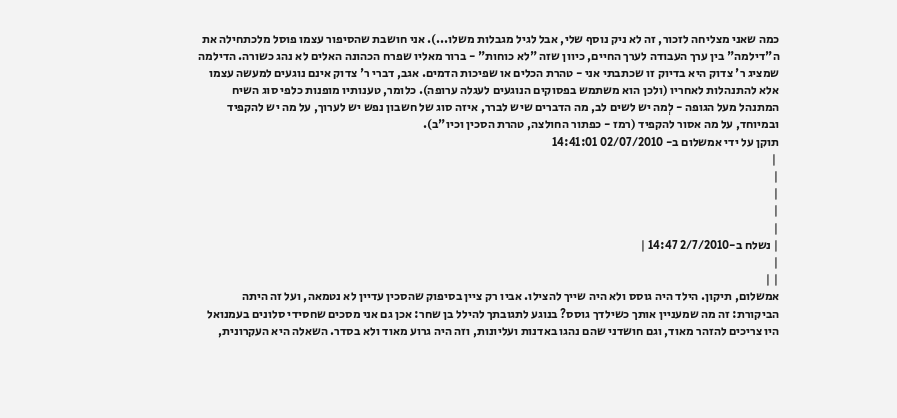כמה שאני מצליחה לזכור, זה לא ניק נוסף שלי, אבל לגיל מגבלות משלו...). אני חושבת שהסיפור עצמו פוסל מלכתחילה את ה"דילמה" בין ערך העבודה לערך החיים, כיוון שזה "לא כוחות" - ברור מאליו שפרח הכהונה האלים לא נהג כשורה. הדילמה שמציג ר' צדוק היא בדיוק זו שכתבתי אני - טהרת הכלים או שפיכות הדמים. אגב, דברי ר' צדוק אינם נוגעים למעשה עצמו אלא להתנהלות לאחריו (ולכן הוא משתמש בפסוקים הנוגעים לעגלה ערופה). כלומר, טענותיו מופנות כלפי סוג השיח המתנהל מעל הגופה - לְמה יש לשים לב, מה הדברים שיש לברר, איזה סוג של חשבון נפש יש לערוך, על מה יש להקפיד ובמיוחד, על מה אסור להקפיד (רמז - כפתור החולצה, טהרת הסכין וכיו"ב).
תוקן על ידי אמשלום ב- 02/07/2010 14:41:01
 |
|
|
|
|
| נשלח ב-2/7/2010 14:47 |
|
| |
אמשלום, תיקון. הילד היה גוסס ולא היה שייך להצילו. אביו רק ציין בסיפוק שהסכין עדיין לא נטמאה, ועל זה היתה הביקורת: זה מה שמעניין אותך כשילדך גוסס? בנוגע לתגובתך להילל בן שחר: אכן גם אני מסכים שחסידי סלונים בעמנואל היו צריכים להזהר מאוד, וגם חושדני שהם נהגו באדנות ועליונות, וזה היה גרוע מאוד ולא בסדר. השאלה היא העקרונית,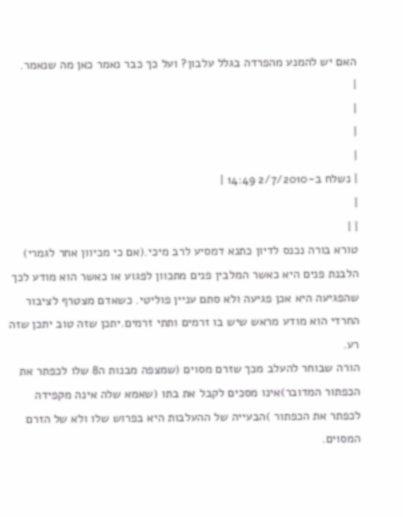האם יש להמנע מהפרדה בגלל עלבון? ועל כך כבר נאמר כאן מה שנאמר.
|
|
|
|
| נשלח ב-2/7/2010 14:49 |
|
| |
טורא בורה נכנס לדיון כתנא דמסיע לרב מיכי.(אם כי מכיוון אחר לגמרי) הלבנת פנים היא כאשר המלבין פנים מתכוון לפגוע או כאשר הוא מודע לכך שהפגיעה היא אכן פגיעה ולא סתם עניין פוליטי. כשאדם מצטרף לציבור החרדי הוא מודע מראש שיש בו זרמים ותתי זרמים.יתכן שזה טוב יתכן שזה רע.
הורה שבוחר להעלב מכך שזרם מסוים (שמצפה מבנות ה8 שלו לכפתר את הכפתור המדובר)אינו מסכים לקבל את בתו (שאמא שלה אינה מקפידה לכפתר את הכפתור )הבעייה של ההעלבות היא בפרוש שלו ולא של הזרם המסוים.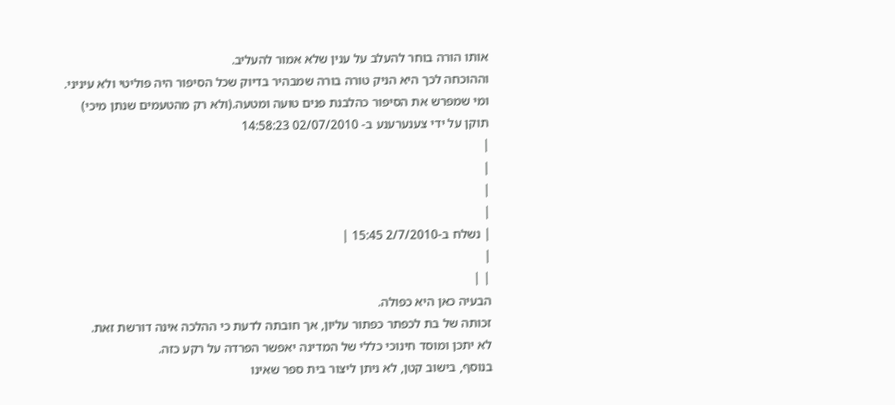אותו הורה בוחר להעלב על ענין שלא אמור להעליב.
וההוכחה לכך היא הניק טורה בורה שמבהיר בדיוק שכל הסיפור היה פוליטי ולא עיניני.
ומי שמפרש את הסיפור כהלבנת פנים טועה ומטעה.(ולא רק מהטעמים שנתן מיכי)
תוקן על ידי צענערענע ב- 02/07/2010 14:58:23
|
|
|
|
| נשלח ב-2/7/2010 15:45 |
|
| |
הבעיה כאן היא כפולה.
זכותה של בת לכפתר כפתור עליון, אך חובתה לדעת כי ההלכה אינה דורשת זאת.
לא יתכן ומוסד חינוכי כללי של המדינה יאפשר הפרדה על רקע כזה.
בנוסף, בישוב קטן, לא ניתן ליצור בית ספר שאינו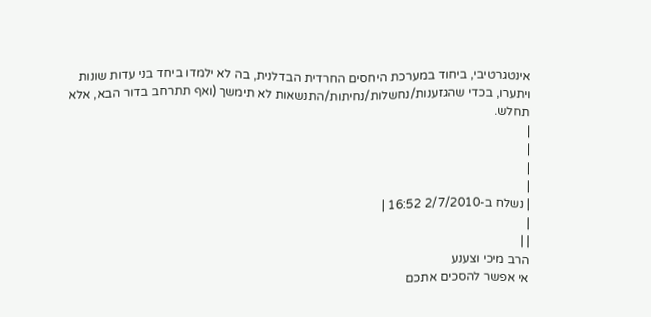אינטגרטיבי, ביחוד במערכת היחסים החרדית הבדלנית, בה לא ילמדו ביחד בני עדות שונות ויתערו, בכדי שהגזענות/נחשלות/נחיתות/התנשאות לא תימשך (ואף תתרחב בדור הבא, אלא תחלש.
|
|
|
|
| נשלח ב-2/7/2010 16:52 |
|
| |
הרב מיכי וצענע
אי אפשר להסכים אתכם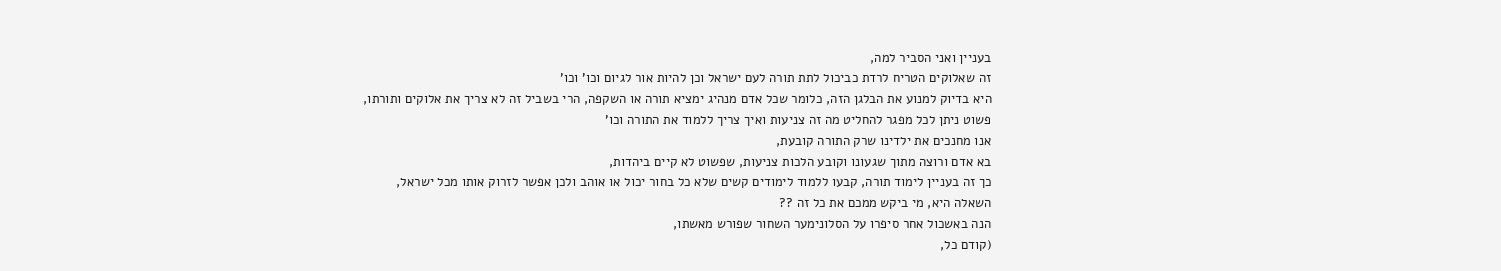בעניין ואני הסביר למה,
זה שאלוקים הטריח לרדת כביכול לתת תורה לעם ישראל וכן להיות אור לגיום וכו' וכו'
היא בדיוק למנוע את הבלגן הזה, כלומר שכל אדם מנהיג ימציא תורה או השקפה, הרי בשביל זה לא צריך את אלוקים ותורתו,
פשוט ניתן לכל מפגר להחליט מה זה צניעות ואיך צריך ללמוד את התורה וכו'
אנו מחנכים את ילדינו שרק התורה קובעת,
בא אדם ורוצה מתוך שגעונו וקובע הלכות צניעות, שפשוט לא קיים ביהדות,
כך זה בעניין לימוד תורה, קבעו ללמוד לימודים קשים שלא כל בחור יכול או אוהב ולכן אפשר לזרוק אותו מכל ישראל,
השאלה היא, מי ביקש ממכם את כל זה ??
הנה באשכול אחר סיפרו על הסלונימער השחור שפורש מאשתו,
(קודם כל,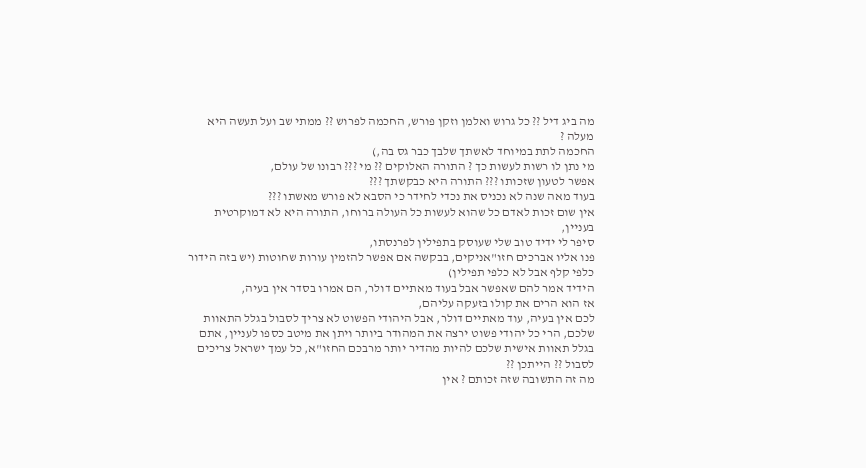מה ביג דיל ?? כל גרוש ואלמן וזקן פורש, החכמה לפרוש ?? ממתי שב ועל תעשה היא מעלה ?
החכמה לתת במיוחד לאשתך שלבך כבר גס בה,)
מי נתן לו רשות לעשות כך ? התורה האלוקים ?? מי ??? רבונו של עולם,
אפשר לטעון שזכותו ??? התורה היא כבקשתך ???
בעוד מאה שנה לא נכניס את נכדי לחידר כי הסבא לא פורש מאשתו ???
אין שום זכות לאדם כל שהוא לעשות כל העולה ברוחו, התורה היא לא דמוקרטית בעניין,
סיפר לי ידיד טוב שלי שעוסק בתפילין לפרנסתו,
פנו אליו אברכים חזו"אניקים, בבקשה אם אפשר להזמין עורות שחוטות (יש בזה הידור כלפי קלף אבל לא כלפי תפילין)
הידיד אמר להם שאפשר אבל בעוד מאתיים דולר, הם אמרו בסדר אין בעיה,
אז הוא הרים את קולו בזעקה עליהם,
לכם אין בעיה, עוד מאתיים דולר, אבל היהודי הפשוט לא צריך לסבול בגלל התאוות שלכם, הרי כל יהודי פשוט ירצה את המהודר ביותר ויתן את מיטב כספו לעניין, אתם בגלל תאוות אישית שלכם להיות מהדיר יותר מרבכם החזו"א, כל עמך ישראל צריכים לסבול ?? הייתכן ??
מה זה התשובה שזה זכותם ? אין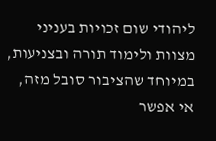ליהודי שום זכויות בעניני מצוות ולימוד תורה ובצניעות,
במיוחד שהציבור סובל מזה,
אי אפשר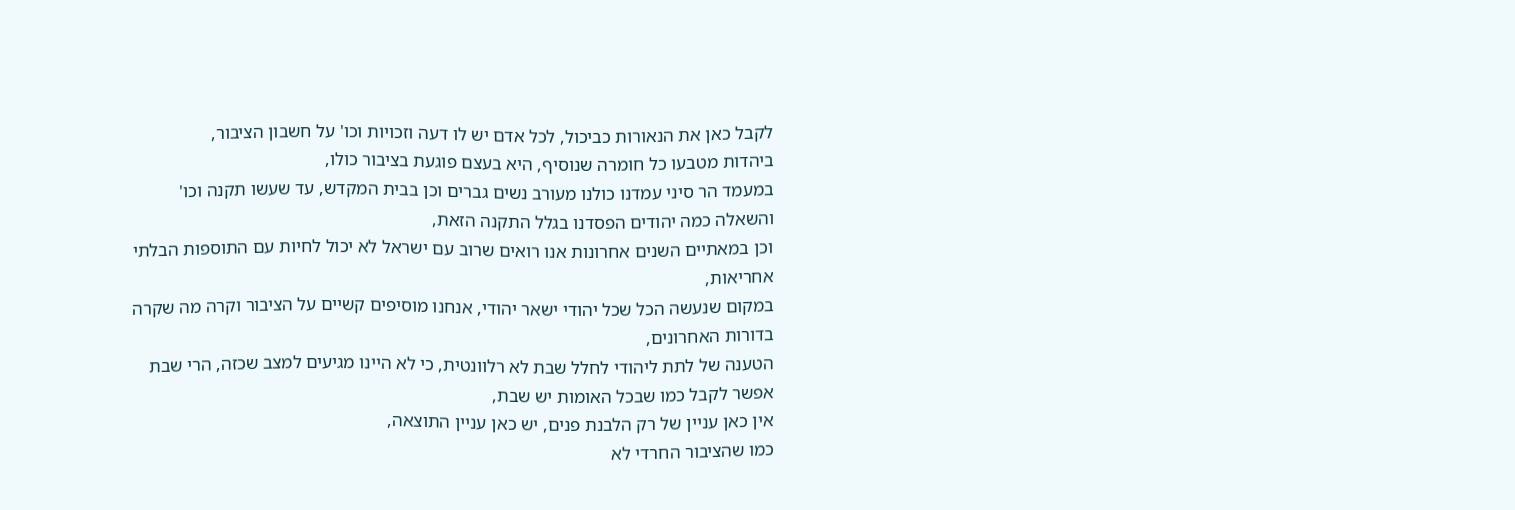לקבל כאן את הנאורות כביכול, לכל אדם יש לו דעה וזכויות וכו' על חשבון הציבור,
ביהדות מטבעו כל חומרה שנוסיף, היא בעצם פוגעת בציבור כולו,
במעמד הר סיני עמדנו כולנו מעורב נשים גברים וכן בבית המקדש, עד שעשו תקנה וכו'
והשאלה כמה יהודים הפסדנו בגלל התקנה הזאת,
וכן במאתיים השנים אחרונות אנו רואים שרוב עם ישראל לא יכול לחיות עם התוספות הבלתי אחריאות,
במקום שנעשה הכל שכל יהודי ישאר יהודי, אנחנו מוסיפים קשיים על הציבור וקרה מה שקרה בדורות האחרונים,
הטענה של לתת ליהודי לחלל שבת לא רלוונטית, כי לא היינו מגיעים למצב שכזה, הרי שבת אפשר לקבל כמו שבכל האומות יש שבת,
אין כאן עניין של רק הלבנת פנים, יש כאן עניין התוצאה,
כמו שהציבור החרדי לא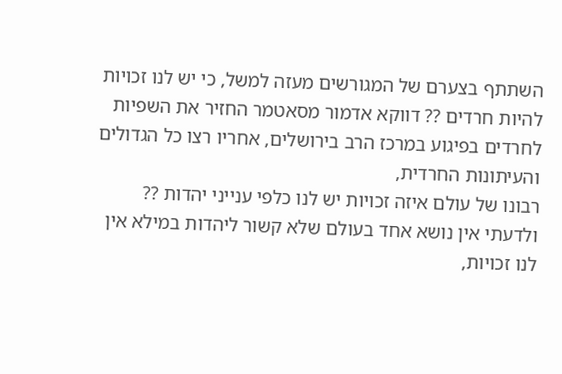השתתף בצערם של המגורשים מעזה למשל, כי יש לנו זכויות להיות חרדים ?? דווקא אדמור מסאטמר החזיר את השפיות לחרדים בפיגוע במרכז הרב בירושלים, אחריו רצו כל הגדולים והעיתונות החרדית,
רבונו של עולם איזה זכויות יש לנו כלפי ענייני יהדות ?? ולדעתי אין נושא אחד בעולם שלא קשור ליהדות במילא אין לנו זכויות,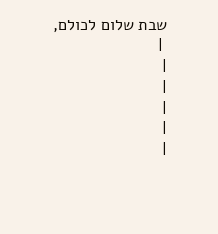שבת שלום לכולם,
 |
|
|
|
|
|